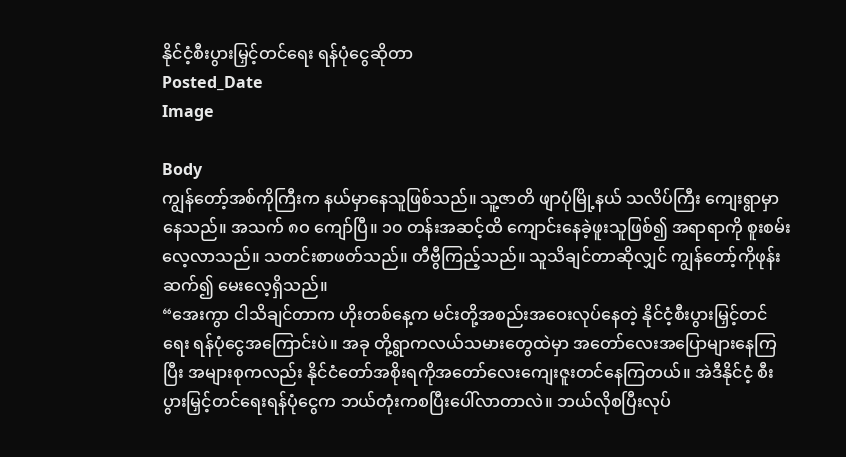နိုင်ငံ့စီးပွားမြှင့်တင်ရေး ရန်ပုံငွေဆိုတာ
Posted_Date
Image

Body
ကျွန်တော့်အစ်ကိုကြီးက နယ်မှာနေသူဖြစ်သည်။ သူ့ဇာတိ ဖျာပုံမြို့နယ် သလိပ်ကြီး ကျေးရွာမှာနေသည်။ အသက် ၈ဝ ကျော်ပြီ။ ၁၀ တန်းအဆင့်ထိ ကျောင်းနေခဲ့ဖူးသူဖြစ်၍ အရာရာကို စူးစမ်းလေ့လာသည်။ သတင်းစာဖတ်သည်။ တီဗွီကြည့်သည်။ သူသိချင်တာဆိုလျှင် ကျွန်တော့်ကိုဖုန်းဆက်၍ မေးလေ့ရှိသည်။
“အေးကွာ ငါသိချင်တာက ဟိုးတစ်နေ့က မင်းတို့အစည်းအဝေးလုပ်နေတဲ့ နိုင်ငံ့စီးပွားမြှင့်တင်ရေး ရန်ပုံငွေအကြောင်းပဲ။ အခု တို့ရွာကလယ်သမားတွေထဲမှာ အတော်လေးအပြောများနေကြပြီး အများစုကလည်း နိုင်ငံတော်အစိုးရကိုအတော်လေးကျေးဇူးတင်နေကြတယ်။ အဲဒီနိုင်ငံ့ စီးပွားမြှင့်တင်ရေးရန်ပုံငွေက ဘယ်တုံးကစပြီးပေါ်လာတာလဲ။ ဘယ်လိုစပြီးလုပ်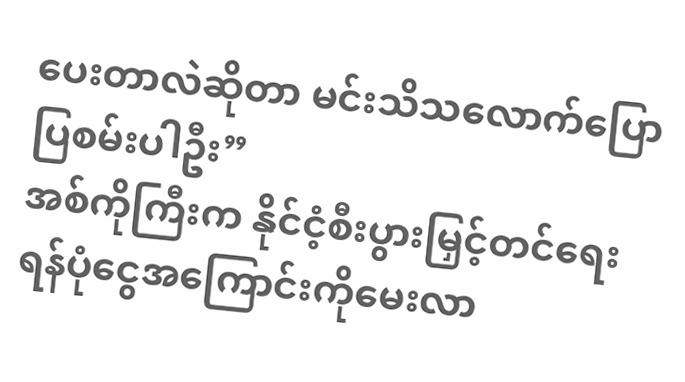ပေးတာလဲဆိုတာ မင်းသိသလောက်ပြောပြစမ်းပါဦး”
အစ်ကိုကြီးက နိုင်ငံ့စီးပွားမြှင့်တင်ရေးရန်ပုံငွေအကြောင်းကိုမေးလာ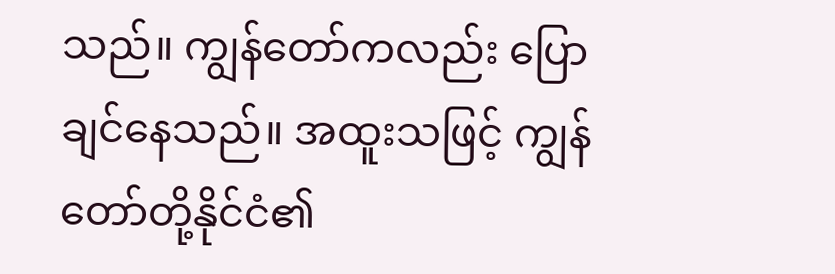သည်။ ကျွန်တော်ကလည်း ပြောချင်နေသည်။ အထူးသဖြင့် ကျွန်တော်တို့နိုင်ငံ၏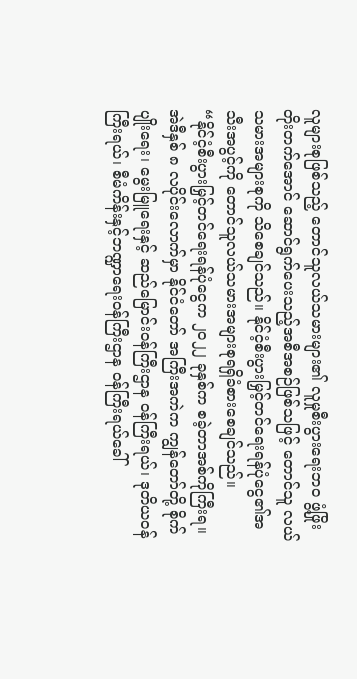လူများစုဖြစ်သည့် တောင်သူလယ်သမားများ၏ လူမှုစီးပွားရေးဘဝ ဖွံ့ဖြိုးတိုးတက်အောင် ဆောင်ရွက်ပေးသည့်အစီအစဉ်ဖြစ်သဖြင့် တောင်သူ လယ်သမားအများစုကို သိစေချင်သည်။ နိုင်ငံ့စီးပွားမြှင့်တင်ရေးရန်ပုံငွေ၏အသီးအပွင့်ကို တောင်သူလယ်သမားအများစုရရှိခံစားစေချင်သည်။
“နိုင်ငံ့စီးပွားမြှင့်တင်ရေးရန်ပုံငွေက ၂ဝ၂၂ ခုနှစ်က စခဲ့တာအစ်ကိုကြီးရ။ အဲဒီနှစ် ၈ လပိုင်းလောက်မှာ နိုင်ငံတော် အကြီးအကဲက ကျွန်တော်တို့ စိုက်ပျိုးရေး၊ မွေးမြူရေးနှင့် ဆည်မြောင်းဝန်ကြီးဌာန ဝန်ကြီးရယ်၊ ဒုတိယဝန်ကြီးရယ်၊ စီမံကိန်းနှင့်ဘဏ္ဍာရေးဝန်ကြီးဌာန ဝန်ကြီးရယ်ခေါ်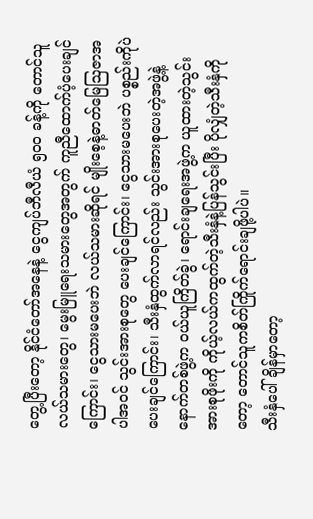တွေ့ပြီးတော့ နိုင်ငံတော်အနေနဲ့ ငွေကျပ်ဘီလီယံ ၅ဝဝ ခန့်ကို တောင်သူလယ်သမားတွေ၊ မွေးမြူရေးသမားတွေအတွက် ကူညီထောက်ပံ့ပေးချင်ကြောင်း၊ ငွေသားမပေးဘဲ လယ်သမားဆိုရင် မျိုးစေ့နဲ့ဓာတ်မြေဩဇာအပါအဝင် သွင်းအားစုတွေ ပေးချင်ကြောင်း၊ ငွေသားမပေးဘဲ ပစ္စည်းကိုပဲပေးချင်ကြောင်း၊ သီးနှံထွက်လာရင်လည်း သွင်းအားစုပေးတဲ့အဖွဲ့နဲ့ နောက်တစ်ဖွဲ့က ဝယ်ယူကြိတ်ခွဲ၊ ရောင်းချရေးအဖွဲ့က ယူထားတဲ့သွင်းအားစုဖိုးကို ကိုယ့်လယ်ကထွက်တဲ့သီးနှံနဲ့ပြန်သွင်းပြီး ပိုလျှံတဲ့သီးနှံကိုတော့ တောင်သူကစိတ်ကြိုက်ရောင်းချဖို့ပါပဲ။
သီးနှံပေါ်ချိန်မှာတော့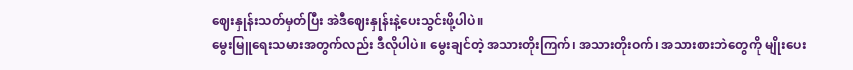ဈေးနှုန်းသတ်မှတ်ပြီး အဲဒီဈေးနှုန်းနဲ့ပေးသွင်းဖို့ပါပဲ။
မွေးမြူရေးသမားအတွက်လည်း ဒီလိုပါပဲ။ မွေးချင်တဲ့ အသားတိုးကြက်၊ အသားတိုးဝက်၊ အသားစားဘဲတွေကို မျိုးပေး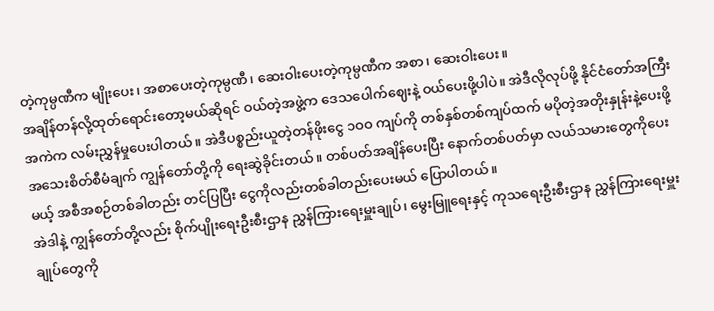တဲ့ကုမ္ပဏီက မျိုးပေး၊ အစာပေးတဲ့ကုမ္ပဏီ၊ ဆေးဝါးပေးတဲ့ကုမ္ပဏီက အစာ၊ ဆေးဝါးပေး။
အချိန်တန်လို့ထုတ်ရောင်းတော့မယ်ဆိုရင် ဝယ်တဲ့အဖွဲ့က ဒေသပေါက်ဈေးနဲ့ ဝယ်ပေးဖို့ပါပဲ။ အဲဒီလိုလုပ်ဖို့ နိုင်ငံတော်အကြီးအကဲက လမ်းညွှန်မှုပေးပါတယ်။ အဲဒီပစ္စည်းယူတဲ့တန်ဖိုးငွေ ၁ဝဝ ကျပ်ကို တစ်နှစ်တစ်ကျပ်ထက် မပိုတဲ့အတိုးနှုန်းနဲ့ပေးဖို့ အသေးစိတ်စီမံချက် ကျွန်တော်တို့ကို ရေးဆွဲခိုင်းတယ်။ တစ်ပတ်အချိန်ပေးပြီး နောက်တစ်ပတ်မှာ လယ်သမားတွေကိုပေးမယ့် အစီအစဉ်တစ်ခါတည်း တင်ပြပြီး ငွေကိုလည်းတစ်ခါတည်းပေးမယ် ပြောပါတယ်။
အဲဒါနဲ့ ကျွန်တော်တို့လည်း စိုက်ပျိုးရေးဦးစီးဌာန ညွှန်ကြားရေးမှူးချုပ်၊ မွေးမြူရေးနှင့် ကုသရေးဦးစီးဌာန ညွှန်ကြားရေးမှူးချုပ်တွေကို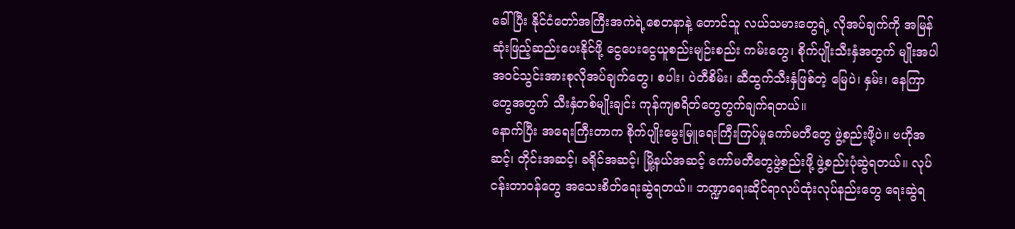ခေါ်ပြီး နိုင်ငံတော်အကြီးအကဲရဲ့စေတနာနဲ့ တောင်သူ လယ်သမားတွေရဲ့ လိုအပ်ချက်ကို အမြန်ဆုံးဖြည့်ဆည်းပေးနိုင်ဖို့ ငွေပေးငွေယူစည်းမျဉ်းစည်း ကမ်းတွေ၊ စိုက်ပျိုးသီးနှံအတွက် မျိုးအပါအဝင်သွင်းအားစုလိုအပ်ချက်တွေ၊ စပါး၊ ပဲတီစိမ်း၊ ဆီထွက်သီးနှံဖြစ်တဲ့ မြေပဲ၊ နှမ်း၊ နေကြာတွေအတွက် သီးနှံတစ်မျိုးချင်း ကုန်ကျစရိတ်တွေတွက်ချက်ရတယ်။
နောက်ပြီး အရေးကြီးတာက စိုက်ပျိုးမွေးမြူရေးကြီးကြပ်မှုကော်မတီတွေ ဖွဲ့စည်းဖို့ပဲ။ ဗဟိုအဆင့်၊ တိုင်းအဆင့်၊ ခရိုင်အဆင့်၊ မြို့နယ်အဆင့် ကော်မတီတွေဖွဲ့စည်းဖို့ ဖွဲ့စည်းပုံဆွဲရတယ်။ လုပ်ငန်းတာဝန်တွေ အသေးစိတ်ရေးဆွဲရတယ်။ ဘဏ္ဍာရေးဆိုင်ရာလုပ်ထုံးလုပ်နည်းတွေ ရေးဆွဲရ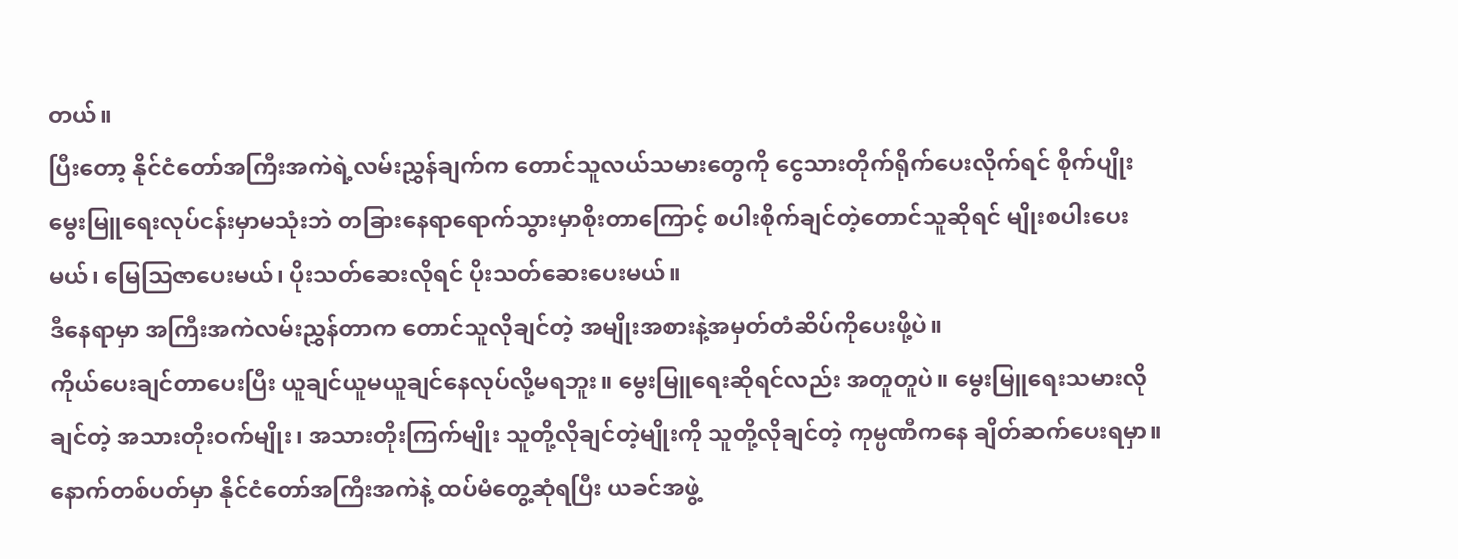တယ်။
ပြီးတော့ နိုင်ငံတော်အကြီးအကဲရဲ့လမ်းညွှန်ချက်က တောင်သူလယ်သမားတွေကို ငွေသားတိုက်ရိုက်ပေးလိုက်ရင် စိုက်ပျိုးမွေးမြူရေးလုပ်ငန်းမှာမသုံးဘဲ တခြားနေရာရောက်သွားမှာစိုးတာကြောင့် စပါးစိုက်ချင်တဲ့တောင်သူဆိုရင် မျိုးစပါးပေးမယ်၊ မြေဩဇာပေးမယ်၊ ပိုးသတ်ဆေးလိုရင် ပိုးသတ်ဆေးပေးမယ်။
ဒီနေရာမှာ အကြီးအကဲလမ်းညွှန်တာက တောင်သူလိုချင်တဲ့ အမျိုးအစားနဲ့အမှတ်တံဆိပ်ကိုပေးဖို့ပဲ။
ကိုယ်ပေးချင်တာပေးပြီး ယူချင်ယူမယူချင်နေလုပ်လို့မရဘူး။ မွေးမြူရေးဆိုရင်လည်း အတူတူပဲ။ မွေးမြူရေးသမားလိုချင်တဲ့ အသားတိုးဝက်မျိုး၊ အသားတိုးကြက်မျိုး သူတို့လိုချင်တဲ့မျိုးကို သူတို့လိုချင်တဲ့ ကုမ္ပဏီကနေ ချိတ်ဆက်ပေးရမှာ။
နောက်တစ်ပတ်မှာ နိုင်ငံတော်အကြီးအကဲနဲ့ ထပ်မံတွေ့ဆုံရပြီး ယခင်အဖွဲ့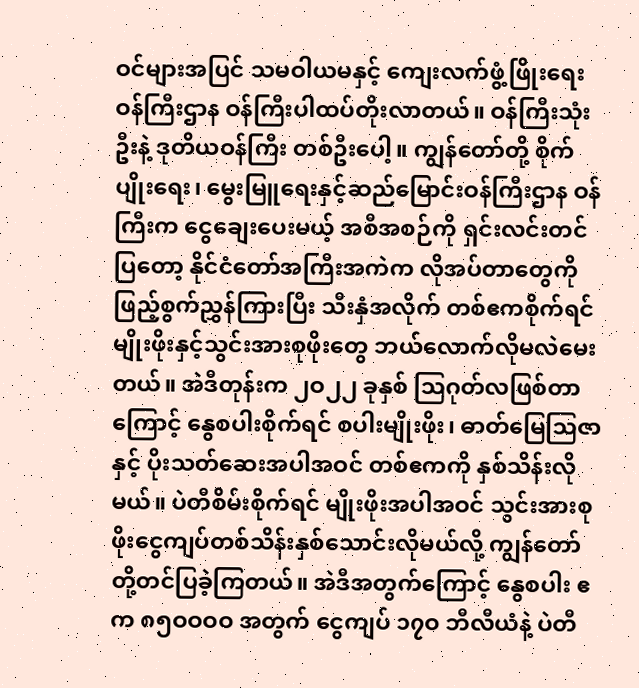ဝင်များအပြင် သမဝါယမနှင့် ကျေးလက်ဖွံ့ဖြိုးရေး ဝန်ကြီးဌာန ဝန်ကြီးပါထပ်တိုးလာတယ်။ ဝန်ကြီးသုံးဦးနဲ့ ဒုတိယဝန်ကြီး တစ်ဦးပေါ့။ ကျွန်တော်တို့ စိုက်ပျိုးရေး၊ မွေးမြူရေးနှင့်ဆည်မြောင်းဝန်ကြီးဌာန ဝန်ကြီးက ငွေချေးပေးမယ့် အစီအစဉ်ကို ရှင်းလင်းတင်ပြတော့ နိုင်ငံတော်အကြီးအကဲက လိုအပ်တာတွေကို ဖြည့်စွက်ညွှန်ကြားပြီး သီးနှံအလိုက် တစ်ဧကစိုက်ရင် မျိုးဖိုးနှင့်သွင်းအားစုဖိုးတွေ ဘယ်လောက်လိုမလဲမေးတယ်။ အဲဒီတုန်းက ၂ဝ၂၂ ခုနှစ် ဩဂုတ်လဖြစ်တာကြောင့် နွေစပါးစိုက်ရင် စပါးမျိုးဖိုး၊ ဓာတ်မြေဩဇာနှင့် ပိုးသတ်ဆေးအပါအဝင် တစ်ဧကကို နှစ်သိန်းလိုမယ်။ ပဲတီစိမ်းစိုက်ရင် မျိုးဖိုးအပါအဝင် သွင်းအားစုဖိုးငွေကျပ်တစ်သိန်းနှစ်သောင်းလိုမယ်လို့ ကျွန်တော်တို့တင်ပြခဲ့ကြတယ်။ အဲဒီအတွက်ကြောင့် နွေစပါး ဧက ၈၅ဝဝဝဝ အတွက် ငွေကျပ် ၁၇ဝ ဘီလီယံနဲ့ ပဲတီ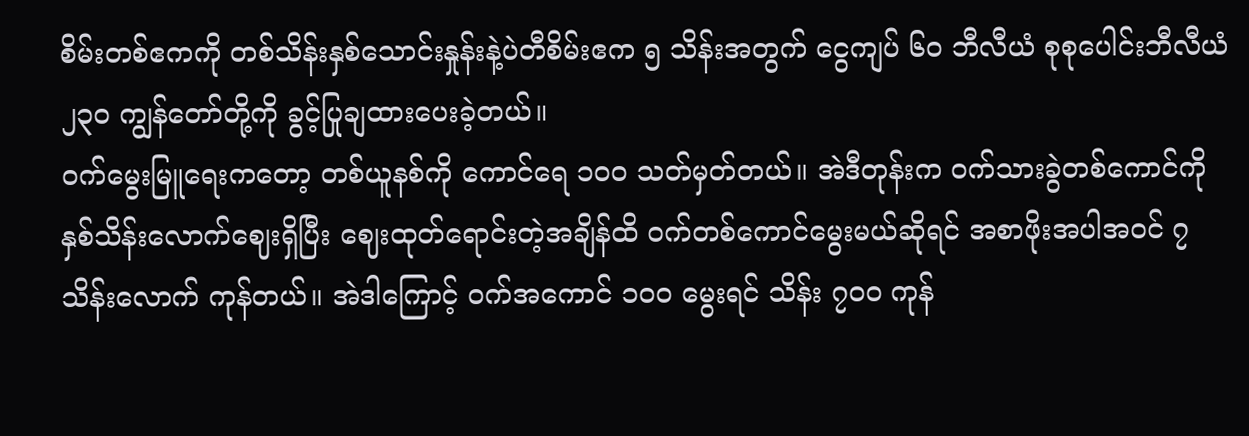စိမ်းတစ်ဧကကို တစ်သိန်းနှစ်သောင်းနှုန်းနဲ့ပဲတီစိမ်းဧက ၅ သိန်းအတွက် ငွေကျပ် ၆ဝ ဘီလီယံ စုစုပေါင်းဘီလီယံ ၂၃ဝ ကျွန်တော်တို့ကို ခွင့်ပြုချထားပေးခဲ့တယ်။
ဝက်မွေးမြူရေးကတော့ တစ်ယူနစ်ကို ကောင်ရေ ၁ဝဝ သတ်မှတ်တယ်။ အဲဒီတုန်းက ဝက်သားခွဲတစ်ကောင်ကို နှစ်သိန်းလောက်ဈေးရှိပြီး ဈေးထုတ်ရောင်းတဲ့အချိန်ထိ ဝက်တစ်ကောင်မွေးမယ်ဆိုရင် အစာဖိုးအပါအဝင် ၇ သိန်းလောက် ကုန်တယ်။ အဲဒါကြောင့် ဝက်အကောင် ၁ဝဝ မွေးရင် သိန်း ၇ဝဝ ကုန်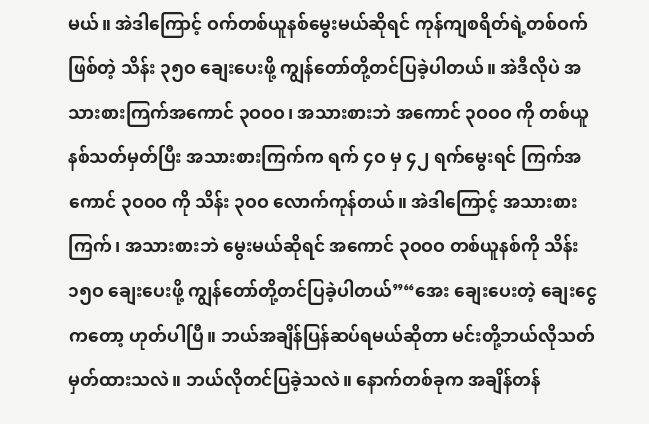မယ်။ အဲဒါကြောင့် ဝက်တစ်ယူနစ်မွေးမယ်ဆိုရင် ကုန်ကျစရိတ်ရဲ့တစ်ဝက်ဖြစ်တဲ့ သိန်း ၃၅ဝ ချေးပေးဖို့ ကျွန်တော်တို့တင်ပြခဲ့ပါတယ်။ အဲဒီလိုပဲ အသားစားကြက်အကောင် ၃ဝဝဝ၊ အသားစားဘဲ အကောင် ၃ဝဝဝ ကို တစ်ယူနစ်သတ်မှတ်ပြီး အသားစားကြက်က ရက် ၄ဝ မှ ၄၂ ရက်မွေးရင် ကြက်အကောင် ၃ဝဝဝ ကို သိန်း ၃ဝဝ လောက်ကုန်တယ်။ အဲဒါကြောင့် အသားစားကြက်၊ အသားစားဘဲ မွေးမယ်ဆိုရင် အကောင် ၃ဝဝဝ တစ်ယူနစ်ကို သိန်း ၁၅ဝ ချေးပေးဖို့ ကျွန်တော်တို့တင်ပြခဲ့ပါတယ်”“အေး ချေးပေးတဲ့ ချေးငွေကတော့ ဟုတ်ပါပြီ။ ဘယ်အချိန်ပြန်ဆပ်ရမယ်ဆိုတာ မင်းတို့ဘယ်လိုသတ်မှတ်ထားသလဲ။ ဘယ်လိုတင်ပြခဲ့သလဲ။ နောက်တစ်ခုက အချိန်တန်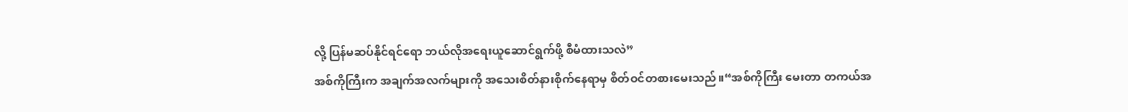လို့ ပြန်မဆပ်နိုင်ရင်ရော ဘယ်လိုအရေးယူဆောင်ရွက်ဖို့ စီမံထားသလဲ”
အစ်ကိုကြီးက အချက်အလက်များကို အသေးစိတ်နားစိုက်နေရာမှ စိတ်ဝင်တစားမေးသည်။“အစ်ကိုကြီး မေးတာ တကယ်အ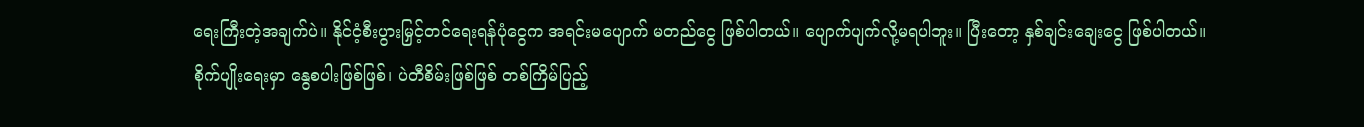ရေးကြီးတဲ့အချက်ပဲ။ နိုင်ငံ့စီးပွားမြှင့်တင်ရေးရန်ပုံငွေက အရင်းမပျောက် မတည်ငွေ ဖြစ်ပါတယ်။ ပျောက်ပျက်လို့မရပါဘူး။ ပြီးတော့ နှစ်ချင်းချေးငွေ ဖြစ်ပါတယ်။
စိုက်ပျိုးရေးမှာ နွေစပါးဖြစ်ဖြစ်၊ ပဲတီစိမ်းဖြစ်ဖြစ် တစ်ကြိမ်ပြည့်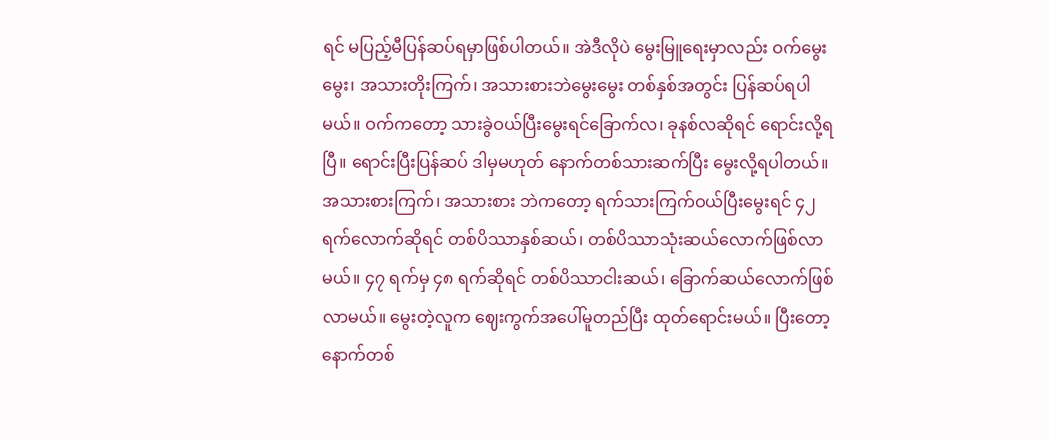ရင် မပြည့်မီပြန်ဆပ်ရမှာဖြစ်ပါတယ်။ အဲဒီလိုပဲ မွေးမြူရေးမှာလည်း ဝက်မွေးမွေး၊ အသားတိုးကြက်၊ အသားစားဘဲမွေးမွေး တစ်နှစ်အတွင်း ပြန်ဆပ်ရပါမယ်။ ဝက်ကတော့ သားခွဲဝယ်ပြီးမွေးရင်ခြောက်လ၊ ခုနစ်လဆိုရင် ရောင်းလို့ရပြီ။ ရောင်းပြီးပြန်ဆပ် ဒါမှမဟုတ် နောက်တစ်သားဆက်ပြီး မွေးလို့ရပါတယ်။ အသားစားကြက်၊ အသားစား ဘဲကတော့ ရက်သားကြက်ဝယ်ပြီးမွေးရင် ၄၂ ရက်လောက်ဆိုရင် တစ်ပိဿာနှစ်ဆယ်၊ တစ်ပိဿာသုံးဆယ်လောက်ဖြစ်လာမယ်။ ၄၇ ရက်မှ ၄၈ ရက်ဆိုရင် တစ်ပိဿာငါးဆယ်၊ ခြောက်ဆယ်လောက်ဖြစ်လာမယ်။ မွေးတဲ့လူက ဈေးကွက်အပေါ်မူတည်ပြီး ထုတ်ရောင်းမယ်။ ပြီးတော့ နောက်တစ်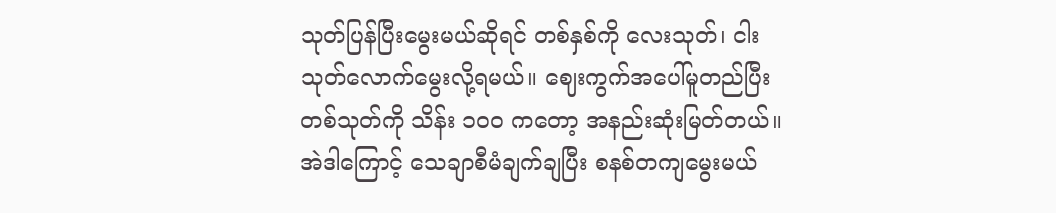သုတ်ပြန်ပြီးမွေးမယ်ဆိုရင် တစ်နှစ်ကို လေးသုတ်၊ ငါးသုတ်လောက်မွေးလို့ရမယ်။ ဈေးကွက်အပေါ်မူတည်ပြီး တစ်သုတ်ကို သိန်း ၁ဝဝ ကတော့ အနည်းဆုံးမြတ်တယ်။ အဲဒါကြောင့် သေချာစီမံချက်ချပြီး စနစ်တကျမွေးမယ်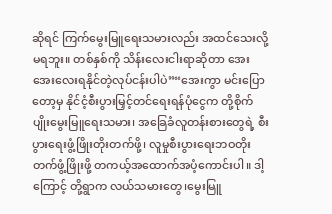ဆိုရင် ကြက်မွေးမြူရေးသမားလည်း အထင်သေးလို့မရဘူး။ တစ်နှစ်ကို သိန်းလေးငါးရာဆိုတာ အေးအေးလေးရနိုင်တဲ့လုပ်ငန်းပါပဲ”“အေးကွာ မင်းပြောတော့မှ နိုင်ငံ့စီးပွားမြှင့်တင်ရေးရန်ပုံငွေက တို့စိုက်ပျိုးမွေးမြူရေးသမား၊ အခြေခံလူတန်းစားတွေရဲ့ စီးပွားရေးဖွံ့ဖြိုးတိုးတက်ဖို့၊ လူမှုစီးပွားရေးဘဝတိုးတက်ဖွံ့ဖြိုးဖို့ တကယ့်အထောက်အပံ့ကောင်းပါ။ ဒါ့ကြောင့် တို့ရွာက လယ်သမားတွေ၊မွေးမြူ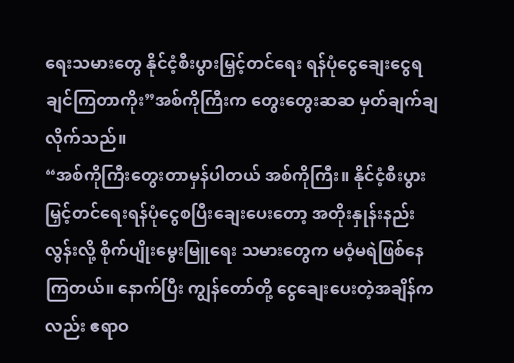ရေးသမားတွေ နိုင်ငံ့စီးပွားမြှင့်တင်ရေး ရန်ပုံငွေချေးငွေရချင်ကြတာကိုး”အစ်ကိုကြီးက တွေးတွေးဆဆ မှတ်ချက်ချလိုက်သည်။
“အစ်ကိုကြီးတွေးတာမှန်ပါတယ် အစ်ကိုကြီး။ နိုင်ငံ့စီးပွားမြှင့်တင်ရေးရန်ပုံငွေစပြီးချေးပေးတော့ အတိုးနှုန်းနည်းလွန်းလို့ စိုက်ပျိုးမွေးမြူရေး သမားတွေက မဝံ့မရဲဖြစ်နေကြတယ်။ နောက်ပြီး ကျွန်တော်တို့ ငွေချေးပေးတဲ့အချိန်ကလည်း ဧရာဝ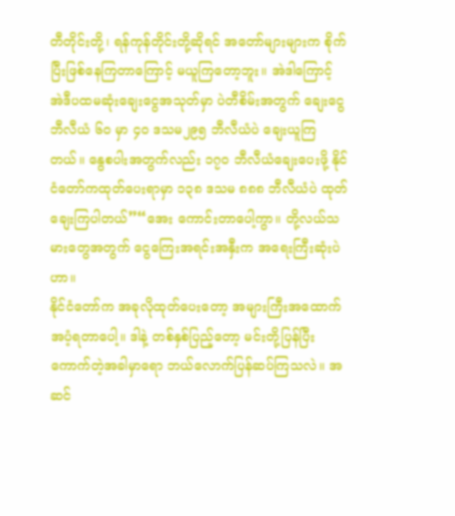တီတိုင်းတို့၊ ရန်ကုန်တိုင်းတို့ဆိုရင် အတော်များများက စိုက်ပြီးဖြစ်နေကြတာကြောင့် မယူကြတော့ဘူး။ အဲဒါကြောင့် အဲဒီပထမဆုံးချေးငွေအသုတ်မှာ ပဲတီစိမ်းအတွက် ချေးငွေဘီလီယံ ၆ဝ မှာ ၄ဝ ဒသမ၂၉၅ ဘီလီယံပဲ ချေးယူကြတယ်။ နွေစပါးအတွက်လည်း ၁၇ဝ ဘီလီယံချေးပေးဖို့ နိုင်ငံတော်ကထုတ်ပေးရာမှာ ၁၃၈ ဒသမ ၈၈၈ ဘီလီယံပဲ ထုတ်ချေးကြပါတယ်”“အေး ကောင်းတာပေါ့ကွာ။ တို့လယ်သမားတွေအတွက် ငွေကြေးအရင်းအနှီးက အရေးကြီးဆုံးပဲဟာ။
နိုင်ငံတော်က အခုလိုထုတ်ပေးတော့ အများကြီးအထောက်အပံ့ရတာပေါ့။ ဒါနဲ့ တစ်နှစ်ပြည့်တော့ မင်းတို့ပြန်ပြီးကောက်တဲ့အခါမှာရော ဘယ်လောက်ပြန်ဆပ်ကြသလဲ။ အဆင်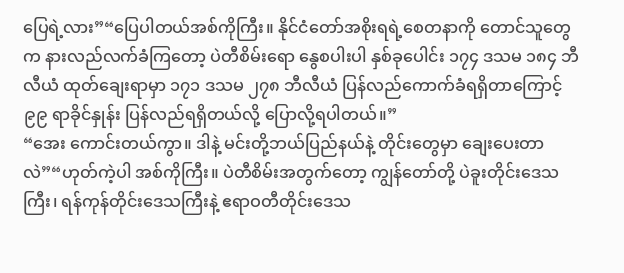ပြေရဲ့လား”“ပြေပါတယ်အစ်ကိုကြီး။ နိုင်ငံတော်အစိုးရရဲ့စေတနာကို တောင်သူတွေက နားလည်လက်ခံကြတော့ ပဲတီစိမ်းရော နွေစပါးပါ နှစ်ခုပေါင်း ၁၇၄ ဒသမ ၁၈၄ ဘီလီယံ ထုတ်ချေးရာမှာ ၁၇၁ ဒသမ ၂၇၈ ဘီလီယံ ပြန်လည်ကောက်ခံရရှိတာကြောင့် ၉၉ ရာခိုင်နှုန်း ပြန်လည်ရရှိတယ်လို့ ပြောလို့ရပါတယ်။”
“အေး ကောင်းတယ်ကွာ။ ဒါနဲ့ မင်းတို့ဘယ်ပြည်နယ်နဲ့ တိုင်းတွေမှာ ချေးပေးတာလဲ”“ဟုတ်ကဲ့ပါ အစ်ကိုကြီး။ ပဲတီစိမ်းအတွက်တော့ ကျွန်တော်တို့ ပဲခူးတိုင်းဒေသကြီး၊ ရန်ကုန်တိုင်းဒေသကြီးနဲ့ ဧရာဝတီတိုင်းဒေသ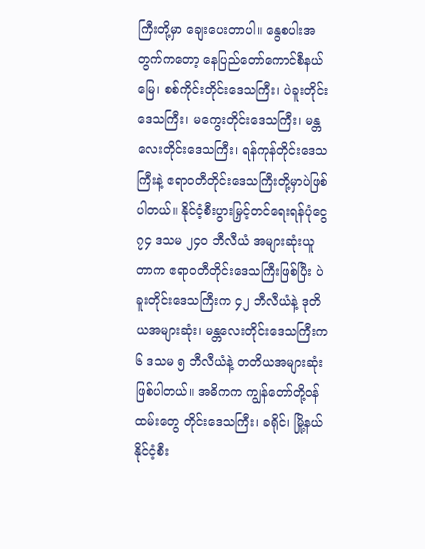ကြီးတို့မှာ ချေးပေးတာပါ။ နွေစပါးအတွက်ကတော့ နေပြည်တော်ကောင်စီနယ်မြေ၊ စစ်ကိုင်းတိုင်းဒေသကြီး၊ ပဲခူးတိုင်းဒေသကြီး၊ မကွေးတိုင်းဒေသကြီး၊ မန္တလေးတိုင်းဒေသကြီး၊ ရန်ကုန်တိုင်းဒေသကြီးနဲ့ ဧရာဝတီတိုင်းဒေသကြီးတို့မှာပဲဖြစ်ပါတယ်။ နိုင်ငံ့စီးပွားမြှင့်တင်ရေးရန်ပုံငွေ ၇၄ ဒသမ ၂၄ဝ ဘီလီယံ အများဆုံးယူတာက ဧရာဝတီတိုင်းဒေသကြီးဖြစ်ပြီး ပဲခူးတိုင်းဒေသကြီးက ၄၂ ဘီလီယံနဲ့ ဒုတိယအများဆုံး၊ မန္တလေးတိုင်းဒေသကြီးက ၆ ဒသမ ၅ ဘီလီယံနဲ့ တတိယအများဆုံးဖြစ်ပါတယ်။ အဓိကက ကျွန်တော်တို့ဝန်ထမ်းတွေ တိုင်းဒေသကြီး၊ ခရိုင်၊ မြို့နယ် နိုင်ငံ့စီး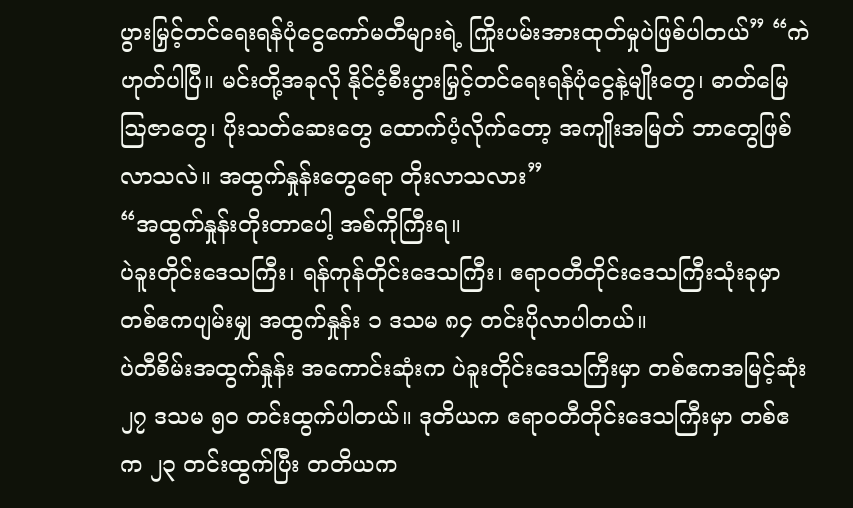ပွားမြှင့်တင်ရေးရန်ပုံငွေကော်မတီများရဲ့ ကြိုးပမ်းအားထုတ်မှုပဲဖြစ်ပါတယ်” “ကဲ ဟုတ်ပါပြီ။ မင်းတို့အခုလို နိုင်ငံ့စီးပွားမြှင့်တင်ရေးရန်ပုံငွေနဲ့မျိုးတွေ၊ ဓာတ်မြေဩဇာတွေ၊ ပိုးသတ်ဆေးတွေ ထောက်ပံ့လိုက်တော့ အကျိုးအမြတ် ဘာတွေဖြစ်လာသလဲ။ အထွက်နှုန်းတွေရော တိုးလာသလား”
“အထွက်နှုန်းတိုးတာပေါ့ အစ်ကိုကြီးရ။
ပဲခူးတိုင်းဒေသကြီး၊ ရန်ကုန်တိုင်းဒေသကြီး၊ ဧရာဝတီတိုင်းဒေသကြီးသုံးခုမှာ တစ်ဧကပျမ်းမျှ အထွက်နှုန်း ၁ ဒသမ ၈၄ တင်းပိုလာပါတယ်။
ပဲတီစိမ်းအထွက်နှုန်း အကောင်းဆုံးက ပဲခူးတိုင်းဒေသကြီးမှာ တစ်ဧကအမြင့်ဆုံး ၂၇ ဒသမ ၅ဝ တင်းထွက်ပါတယ်။ ဒုတိယက ဧရာဝတီတိုင်းဒေသကြီးမှာ တစ်ဧက ၂၃ တင်းထွက်ပြီး တတိယက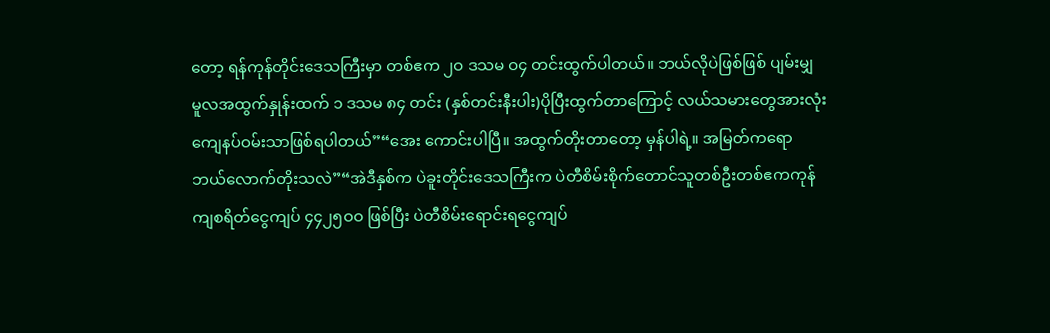တော့ ရန်ကုန်တိုင်းဒေသကြီးမှာ တစ်ဧက ၂ဝ ဒသမ ဝ၄ တင်းထွက်ပါတယ်။ ဘယ်လိုပဲဖြစ်ဖြစ် ပျမ်းမျှ မူလအထွက်နှုန်းထက် ၁ ဒသမ ၈၄ တင်း (နှစ်တင်းနီးပါး)ပိုပြီးထွက်တာကြောင့် လယ်သမားတွေအားလုံး ကျေနပ်ဝမ်းသာဖြစ်ရပါတယ်”“အေး ကောင်းပါပြီ။ အထွက်တိုးတာတော့ မှန်ပါရဲ့။ အမြတ်ကရော ဘယ်လောက်တိုးသလဲ”“အဲဒီနှစ်က ပဲခူးတိုင်းဒေသကြီးက ပဲတီစိမ်းစိုက်တောင်သူတစ်ဦးတစ်ဧကကုန်ကျစရိတ်ငွေကျပ် ၄၄၂၅ဝဝ ဖြစ်ပြီး ပဲတီစိမ်းရောင်းရငွေကျပ်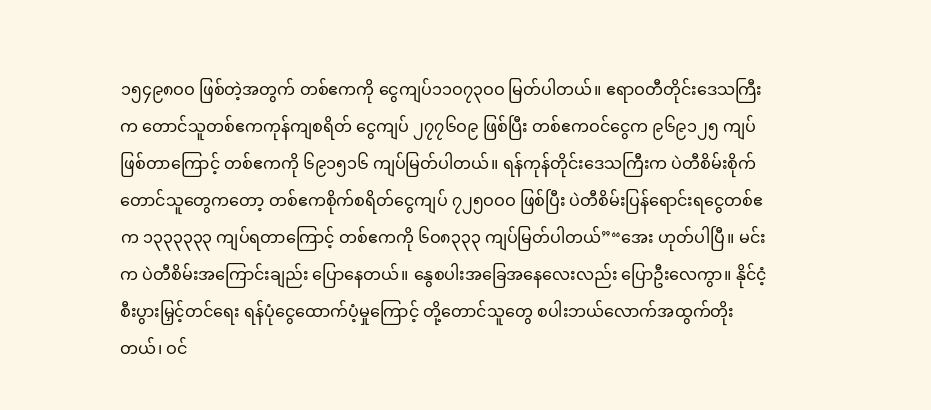၁၅၄၉၈ဝဝ ဖြစ်တဲ့အတွက် တစ်ဧကကို ငွေကျပ်၁၁ဝ၇၃ဝဝ မြတ်ပါတယ်။ ဧရာဝတီတိုင်းဒေသကြီးက တောင်သူတစ်ဧကကုန်ကျစရိတ် ငွေကျပ် ၂၇၇၆ဝ၉ ဖြစ်ပြီး တစ်ဧကဝင်ငွေက ၉၆၉၁၂၅ ကျပ်ဖြစ်တာကြောင့် တစ်ဧကကို ၆၉၁၅၁၆ ကျပ်မြတ်ပါတယ်။ ရန်ကုန်တိုင်းဒေသကြီးက ပဲတီစိမ်းစိုက်တောင်သူတွေကတော့ တစ်ဧကစိုက်စရိတ်ငွေကျပ် ၇၂၅ဝဝဝ ဖြစ်ပြီး ပဲတီစိမ်းပြန်ရောင်းရငွေတစ်ဧက ၁၃၃၃၃၃၃ ကျပ်ရတာကြောင့် တစ်ဧကကို ၆ဝ၈၃၃၃ ကျပ်မြတ်ပါတယ်”“အေး ဟုတ်ပါပြီ။ မင်းက ပဲတီစိမ်းအကြောင်းချည်း ပြောနေတယ်။ နွေစပါးအခြေအနေလေးလည်း ပြောဦးလေကွာ။ နိုင်ငံ့စီးပွားမြှင့်တင်ရေး ရန်ပုံငွေထောက်ပံ့မှုကြောင့် တို့တောင်သူတွေ စပါးဘယ်လောက်အထွက်တိုး တယ်၊ ဝင်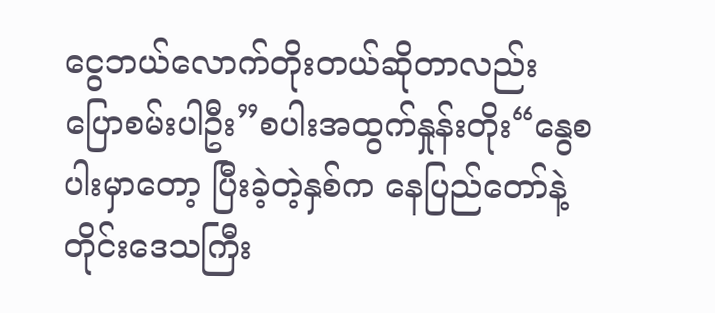ငွေဘယ်လောက်တိုးတယ်ဆိုတာလည်း ပြောစမ်းပါဦး”စပါးအထွက်နှုန်းတိုး“နွေစပါးမှာတော့ ပြီးခဲ့တဲ့နှစ်က နေပြည်တော်နဲ့ တိုင်းဒေသကြီး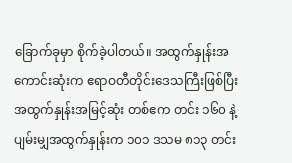ခြောက်ခုမှာ စိုက်ခဲ့ပါတယ်။ အထွက်နှုန်းအကောင်းဆုံးက ဧရာဝတီတိုင်းဒေသကြီးဖြစ်ပြီး အထွက်နှုန်းအမြင့်ဆုံး တစ်ဧက တင်း ၁၆၀ နဲ့ ပျမ်းမျှအထွက်နှုန်းက ၁၀၁ ဒသမ ၈၁၃ တင်း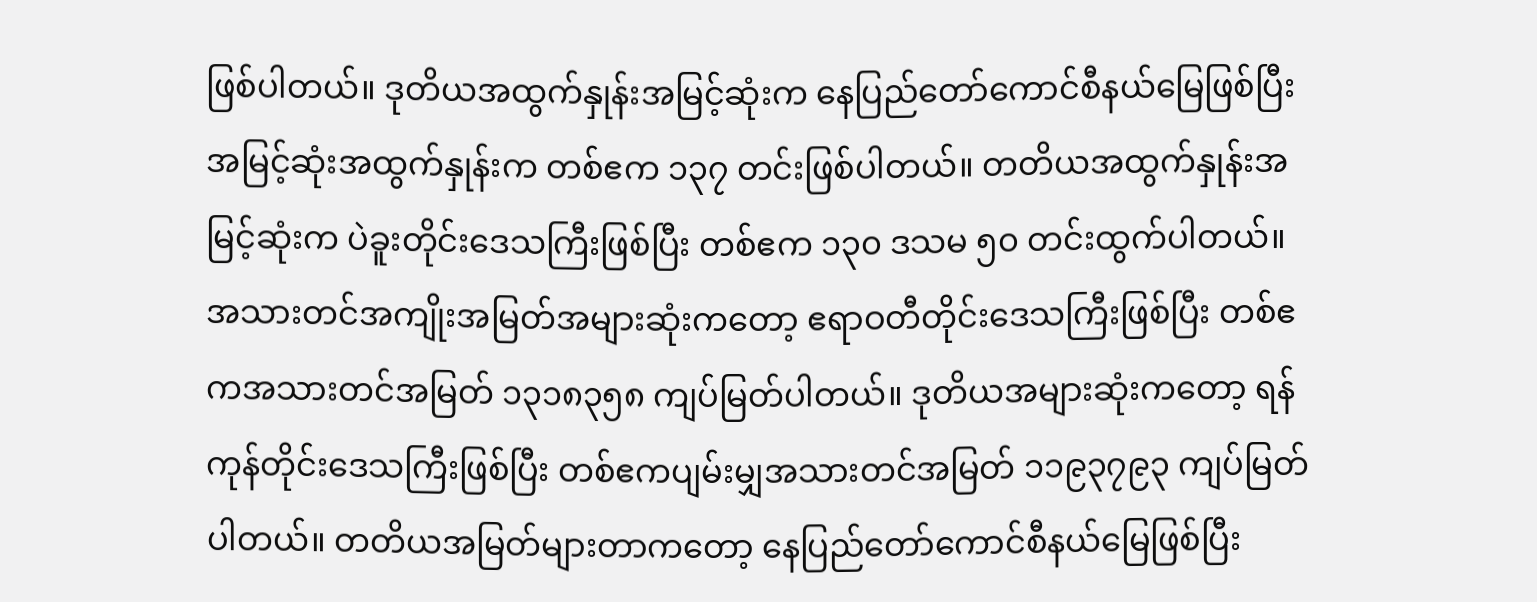ဖြစ်ပါတယ်။ ဒုတိယအထွက်နှုန်းအမြင့်ဆုံးက နေပြည်တော်ကောင်စီနယ်မြေဖြစ်ပြီး အမြင့်ဆုံးအထွက်နှုန်းက တစ်ဧက ၁၃၇ တင်းဖြစ်ပါတယ်။ တတိယအထွက်နှုန်းအမြင့်ဆုံးက ပဲခူးတိုင်းဒေသကြီးဖြစ်ပြီး တစ်ဧက ၁၃၀ ဒသမ ၅၀ တင်းထွက်ပါတယ်။ အသားတင်အကျိုးအမြတ်အများဆုံးကတော့ ဧရာဝတီတိုင်းဒေသကြီးဖြစ်ပြီး တစ်ဧကအသားတင်အမြတ် ၁၃၁၈၃၅၈ ကျပ်မြတ်ပါတယ်။ ဒုတိယအများဆုံးကတော့ ရန်ကုန်တိုင်းဒေသကြီးဖြစ်ပြီး တစ်ဧကပျမ်းမျှအသားတင်အမြတ် ၁၁၉၃၇၉၃ ကျပ်မြတ်ပါတယ်။ တတိယအမြတ်များတာကတော့ နေပြည်တော်ကောင်စီနယ်မြေဖြစ်ပြီး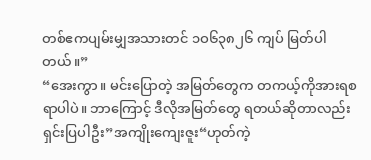တစ်ဧကပျမ်းမျှအသားတင် ၁ဝ၆၃၈၂၆ ကျပ် မြတ်ပါတယ်။”
“အေးကွာ။ မင်းပြောတဲ့ အမြတ်တွေက တကယ့်ကိုအားရစရာပါပဲ။ ဘာကြောင့် ဒီလိုအမြတ်တွေ ရတယ်ဆိုတာလည်းရှင်းပြပါဦး”အကျိုးကျေးဇူး“ဟုတ်ကဲ့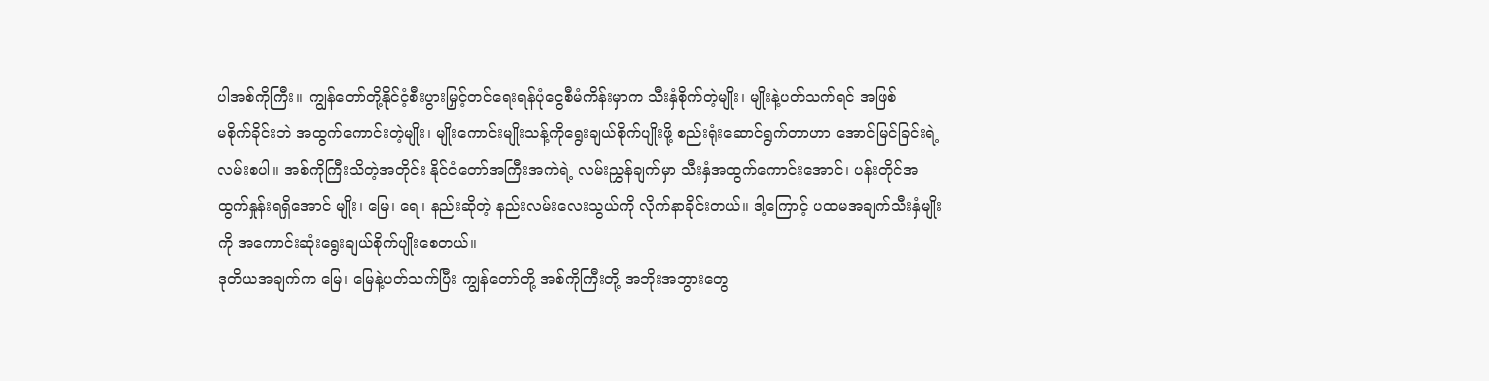ပါအစ်ကိုကြီး။ ကျွန်တော်တို့နိုင်ငံ့စီးပွားမြှင့်တင်ရေးရန်ပုံငွေစီမံကိန်းမှာက သီးနှံစိုက်တဲ့မျိုး၊ မျိုးနဲ့ပတ်သက်ရင် အဖြစ်
မစိုက်ခိုင်းဘဲ အထွက်ကောင်းတဲ့မျိုး၊ မျိုးကောင်းမျိုးသန့်ကိုရွေးချယ်စိုက်ပျိုးဖို့ စည်းရုံးဆောင်ရွက်တာဟာ အောင်မြင်ခြင်းရဲ့ လမ်းစပါ။ အစ်ကိုကြီးသိတဲ့အတိုင်း နိုင်ငံတော်အကြီးအကဲရဲ့ လမ်းညွှန်ချက်မှာ သီးနှံအထွက်ကောင်းအောင်၊ ပန်းတိုင်အထွက်နှုန်းရရှိအောင် မျိုး၊ မြေ၊ ရေ၊ နည်းဆိုတဲ့ နည်းလမ်းလေးသွယ်ကို လိုက်နာခိုင်းတယ်။ ဒါ့ကြောင့် ပထမအချက်သီးနှံမျိုးကို အကောင်းဆုံးရွေးချယ်စိုက်ပျိုးစေတယ်။
ဒုတိယအချက်က မြေ၊ မြေနဲ့ပတ်သက်ပြီး ကျွန်တော်တို့ အစ်ကိုကြီးတို့ အဘိုးအဘွားတွေ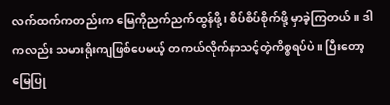လက်ထက်ကတည်းက မြေကိုညက်ညက်ထွန်ဖို့၊ စိပ်စိပ်စိုက်ဖို့ မှာခဲ့ကြတယ်။ ဒါကလည်း သမားရိုးကျဖြစ်ပေမယ့် တကယ်လိုက်နာသင့်တဲ့ကိစ္စရပ်ပဲ။ ပြီးတော့ မြေပြု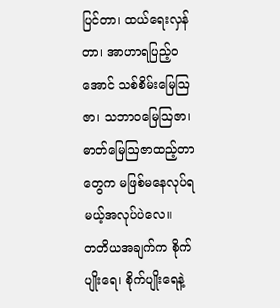ပြင်တာ၊ ထယ်ရေးလှန်တာ၊ အာဟာရပြည့်ဝအောင် သစ်စိမ်းမြေဩဇာ၊ သဘာဝမြေဩဇာ၊ ဓာတ်မြေဩဇာထည့်တာတွေက မဖြစ်မနေလုပ်ရမယ့်အလုပ်ပဲလေ။
တတိယအချက်က စိုက်ပျိုးရေ၊ စိုက်ပျိုးရေနဲ့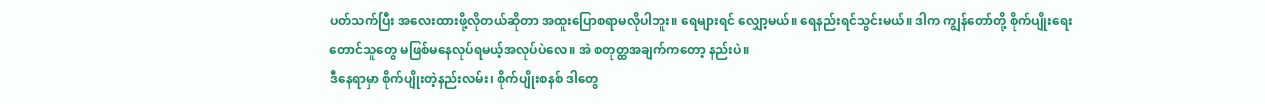ပတ်သက်ပြီး အလေးထားဖို့လိုတယ်ဆိုတာ အထူးပြောစရာမလိုပါဘူး။ ရေများရင် လျှော့မယ်။ ရေနည်းရင်သွင်းမယ်။ ဒါက ကျွန်တော်တို့ စိုက်ပျိုးရေးတောင်သူတွေ မဖြစ်မနေလုပ်ရမယ့်အလုပ်ပဲလေ။ အဲ စတုတ္ထအချက်ကတော့ နည်းပဲ။
ဒီနေရာမှာ စိုက်ပျိုးတဲ့နည်းလမ်း၊ စိုက်ပျိုးစနစ် ဒါတွေ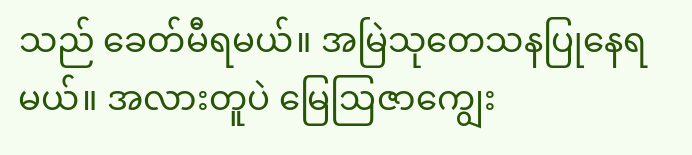သည် ခေတ်မီရမယ်။ အမြဲသုတေသနပြုနေရမယ်။ အလားတူပဲ မြေဩဇာကျွေး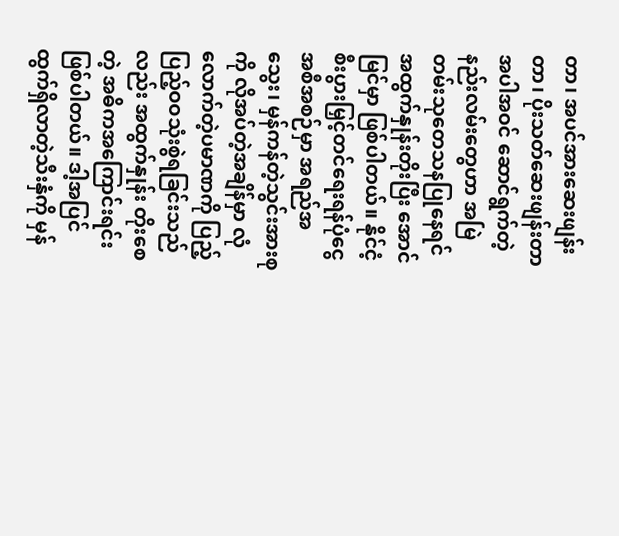တာ၊ အပင်အားဆေးဖျန်းတာ၊ ပိုးသတ်ဆေးဖျန်းတာ အပါအဝင် ဆောင်ရွက်တဲ့ နည်းလမ်းတွေဟာ အမြဲတမ်းသုတေသနပြုနေရင် အထွက်နှုန်းတိုးပြီး အောင်မြင်မှာ ဖြစ်ပါတယ်။ နိုင်ငံ့စီးပွားမြှင့်တင်ရေးရန်ပုံငွေအစီအစဉ်မှာ အရည်အသွေး၊ မှန်ကန်တဲ့သွင်းအားစုကို လိုအပ်တဲ့အချိန်မှာ လုံလောက်တဲ့ပမာဏကို ပြည့်ပြည့်ဝဝသုံးစွဲရခြင်းသည်လည်း အထွက်နှုန်း တိုးစေတဲ့ အဓိကအကြောင်းရင်းဖြစ်ပါတယ်။ ဒါ့အပြင် ထွက်ရှိလာတဲ့သီးနှံကို မှန်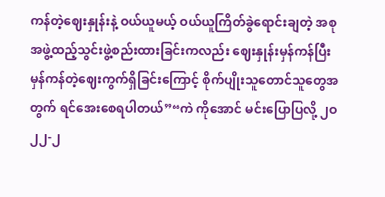ကန်တဲ့ဈေးနှုန်းနဲ့ ဝယ်ယူမယ့် ဝယ်ယူကြိတ်ခွဲရောင်းချတဲ့ အစုအဖွဲ့ထည့်သွင်းဖွဲ့စည်းထားခြင်းကလည်း ဈေးနှုန်းမှန်ကန်ပြီး မှန်ကန်တဲ့ဈေးကွက်ရှိခြင်းကြောင့် စိုက်ပျိုးသူတောင်သူတွေအတွက် ရင်အေးစေရပါတယ်”“ကဲ ကိုအောင် မင်းပြောပြလို့ ၂ဝ၂၂-၂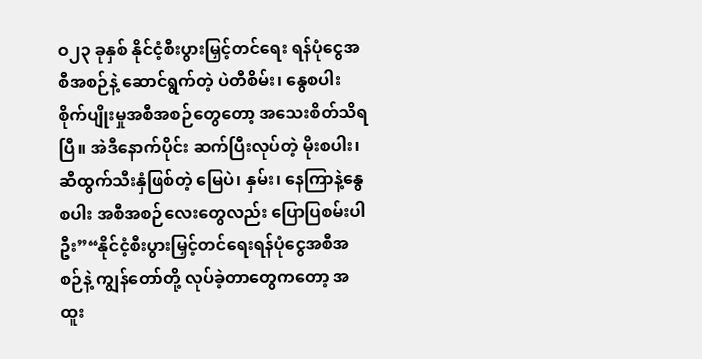ဝ၂၃ ခုနှစ် နိုင်ငံ့စီးပွားမြှင့်တင်ရေး ရန်ပုံငွေအစီအစဉ်နဲ့ ဆောင်ရွက်တဲ့ ပဲတီစိမ်း၊ နွေစပါးစိုက်ပျိုးမှုအစီအစဉ်တွေတော့ အသေးစိတ်သိရပြီ။ အဲဒီနောက်ပိုင်း ဆက်ပြီးလုပ်တဲ့ မိုးစပါး၊ ဆီထွက်သီးနှံဖြစ်တဲ့ မြေပဲ၊ နှမ်း၊ နေကြာနဲ့နွေစပါး အစီအစဉ်လေးတွေလည်း ပြောပြစမ်းပါဦး”“နိုင်ငံ့စီးပွားမြှင့်တင်ရေးရန်ပုံငွေအစီအစဉ်နဲ့ ကျွန်တော်တို့ လုပ်ခဲ့တာတွေကတော့ အထူး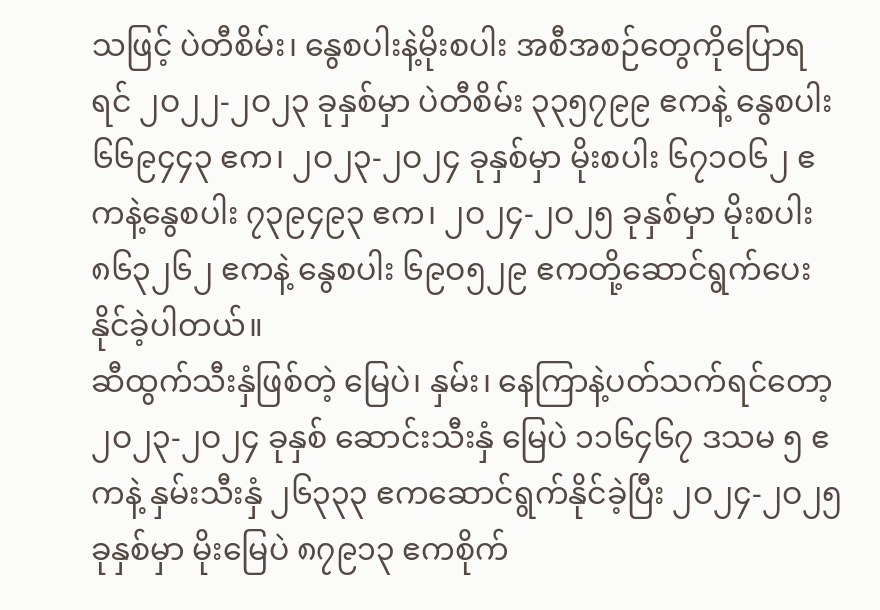သဖြင့် ပဲတီစိမ်း၊ နွေစပါးနဲ့မိုးစပါး အစီအစဉ်တွေကိုပြောရရင် ၂ဝ၂၂-၂ဝ၂၃ ခုနှစ်မှာ ပဲတီစိမ်း ၃၃၅၇၉၉ ဧကနဲ့ နွေစပါး ၆၆၉၄၄၃ ဧက၊ ၂ဝ၂၃-၂ဝ၂၄ ခုနှစ်မှာ မိုးစပါး ၆၇၁ဝ၆၂ ဧကနဲ့နွေစပါး ၇၃၉၄၉၃ ဧက၊ ၂ဝ၂၄-၂ဝ၂၅ ခုနှစ်မှာ မိုးစပါး ၈၆၃၂၆၂ ဧကနဲ့ နွေစပါး ၆၉ဝ၅၂၉ ဧကတို့ဆောင်ရွက်ပေးနိုင်ခဲ့ပါတယ်။
ဆီထွက်သီးနှံဖြစ်တဲ့ မြေပဲ၊ နှမ်း၊ နေကြာနဲ့ပတ်သက်ရင်တော့ ၂ဝ၂၃-၂ဝ၂၄ ခုနှစ် ဆောင်းသီးနှံ မြေပဲ ၁၁၆၄၆၇ ဒသမ ၅ ဧကနဲ့ နှမ်းသီးနှံ ၂၆၃၃၃ ဧကဆောင်ရွက်နိုင်ခဲ့ပြီး ၂ဝ၂၄-၂ဝ၂၅ ခုနှစ်မှာ မိုးမြေပဲ ၈၇၉၁၃ ဧကစိုက်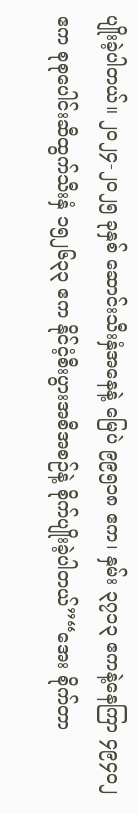ပျိုးခဲ့ပါတယ်။ ၂ဝ၂၄-၂ဝ၂၅ ခုနှစ် ဆောင်းသီးနှံအနေနဲ့ မြေပဲ ၉၉၅၁၈ ဧက၊ နှမ်း ၃၇၁၃ ဧကနဲ့နေကြာ ၄၉၄ဝ၂ ဧက စုစုပေါင်းဆီထွက်သီးနှံ ၁၅၂၆၃၃ ဧက နိုင်ငံ့စီးပွားအစီအစဉ်နဲ့ စိုက်ပျိုးခဲ့ပါတယ်”“အေး စိုက်တာ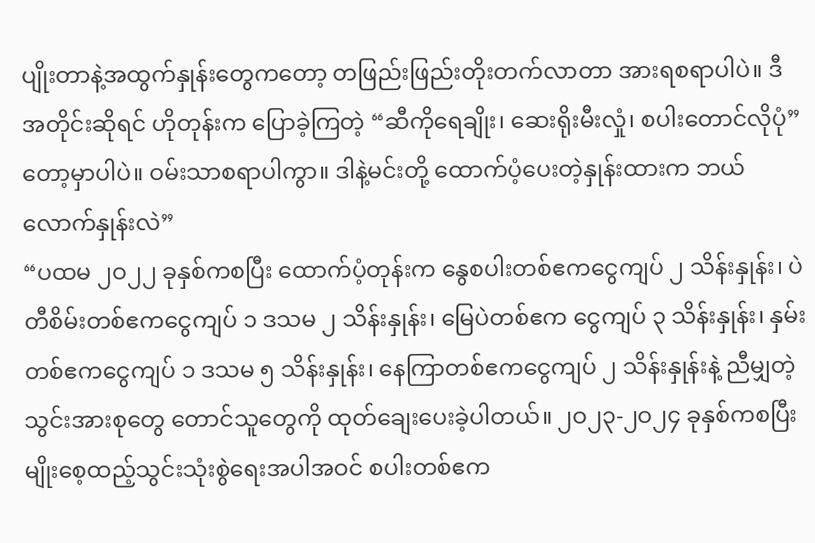ပျိုးတာနဲ့အထွက်နှုန်းတွေကတော့ တဖြည်းဖြည်းတိုးတက်လာတာ အားရစရာပါပဲ။ ဒီအတိုင်းဆိုရင် ဟိုတုန်းက ပြောခဲ့ကြတဲ့ “ဆီကိုရေချိုး၊ ဆေးရိုးမီးလှုံ၊ စပါးတောင်လိုပုံ”တော့မှာပါပဲ။ ဝမ်းသာစရာပါကွာ။ ဒါနဲ့မင်းတို့ ထောက်ပံ့ပေးတဲ့နှုန်းထားက ဘယ်လောက်နှုန်းလဲ”
“ပထမ ၂ဝ၂၂ ခုနှစ်ကစပြီး ထောက်ပံ့တုန်းက နွေစပါးတစ်ဧကငွေကျပ် ၂ သိန်းနှုန်း၊ ပဲတီစိမ်းတစ်ဧကငွေကျပ် ၁ ဒသမ ၂ သိန်းနှုန်း၊ မြေပဲတစ်ဧက ငွေကျပ် ၃ သိန်းနှုန်း၊ နှမ်းတစ်ဧကငွေကျပ် ၁ ဒသမ ၅ သိန်းနှုန်း၊ နေကြာတစ်ဧကငွေကျပ် ၂ သိန်းနှုန်းနဲ့ ညီမျှတဲ့သွင်းအားစုတွေ တောင်သူတွေကို ထုတ်ချေးပေးခဲ့ပါတယ်။ ၂ဝ၂၃-၂ဝ၂၄ ခုနှစ်ကစပြီး မျိုးစေ့ထည့်သွင်းသုံးစွဲရေးအပါအဝင် စပါးတစ်ဧက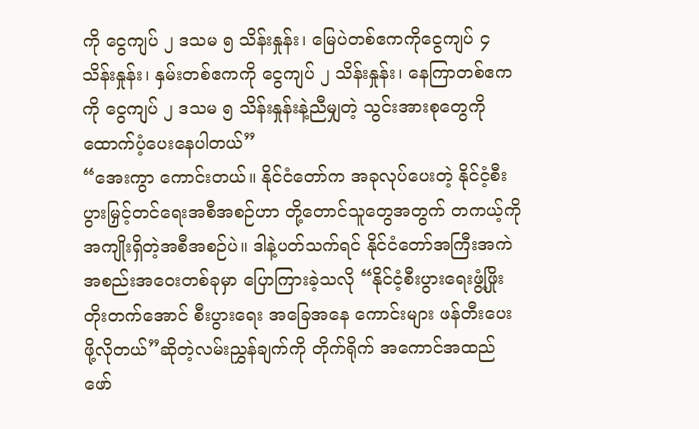ကို ငွေကျပ် ၂ ဒသမ ၅ သိန်းနှုန်း၊ မြေပဲတစ်ဧကကိုငွေကျပ် ၄ သိန်းနှုန်း၊ နှမ်းတစ်ဧကကို ငွေကျပ် ၂ သိန်းနှုန်း၊ နေကြာတစ်ဧကကို ငွေကျပ် ၂ ဒသမ ၅ သိန်းနှုန်းနဲ့ညီမျှတဲ့ သွင်းအားစုတွေကို ထောက်ပံ့ပေးနေပါတယ်”
“အေးကွာ ကောင်းတယ်။ နိုင်ငံတော်က အခုလုပ်ပေးတဲ့ နိုင်ငံ့စီးပွားမြှင့်တင်ရေးအစီအစဉ်ဟာ တို့တောင်သူတွေအတွက် တကယ့်ကိုအကျိုးရှိတဲ့အစီအစဉ်ပဲ။ ဒါနဲ့ပတ်သက်ရင် နိုင်ငံတော်အကြီးအကဲ အစည်းအဝေးတစ်ခုမှာ ပြောကြားခဲ့သလို “နိုင်ငံ့စီးပွားရေးဖွံ့ဖြိုးတိုးတက်အောင် စီးပွားရေး အခြေအနေ ကောင်းများ ဖန်တီးပေးဖို့လိုတယ်”ဆိုတဲ့လမ်းညွှန်ချက်ကို တိုက်ရိုက် အကောင်အထည်ဖော်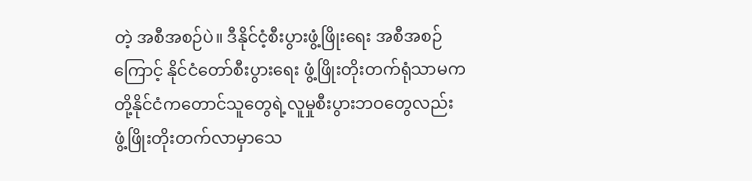တဲ့ အစီအစဉ်ပဲ။ ဒီနိုင်ငံ့စီးပွားဖွံ့ဖြိုးရေး အစီအစဉ်ကြောင့် နိုင်ငံတော်စီးပွားရေး ဖွံ့ဖြိုးတိုးတက်ရုံသာမက တို့နိုင်ငံကတောင်သူတွေရဲ့လူမှုစီးပွားဘဝတွေလည်း ဖွံ့ဖြိုးတိုးတက်လာမှာသေ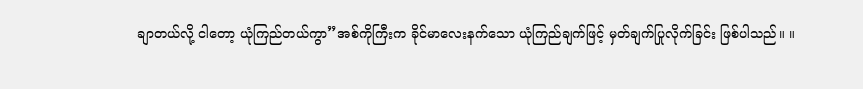ချာတယ်လို့ ငါတော့ ယုံကြည်တယ်ကွာ”အစ်ကိုကြီးက ခိုင်မာလေးနက်သော ယုံကြည်ချက်ဖြင့် မှတ်ချက်ပြုလိုက်ခြင်း ဖြစ်ပါသည်။ ။